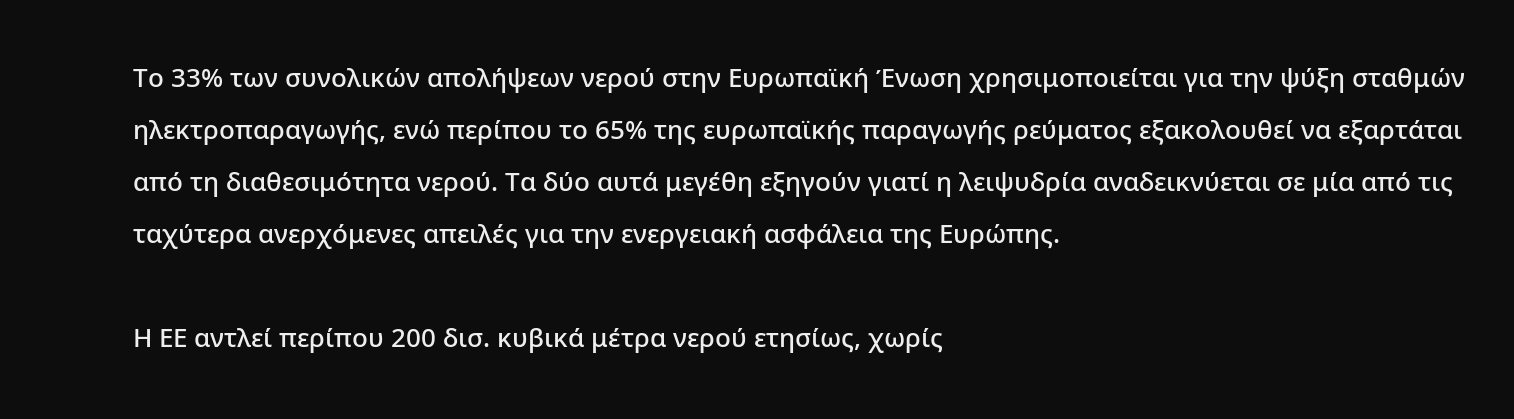Το 33% των συνολικών απολήψεων νερού στην Ευρωπαϊκή Ένωση χρησιμοποιείται για την ψύξη σταθμών ηλεκτροπαραγωγής, ενώ περίπου το 65% της ευρωπαϊκής παραγωγής ρεύματος εξακολουθεί να εξαρτάται από τη διαθεσιμότητα νερού. Τα δύο αυτά μεγέθη εξηγούν γιατί η λειψυδρία αναδεικνύεται σε μία από τις ταχύτερα ανερχόμενες απειλές για την ενεργειακή ασφάλεια της Ευρώπης.

Η ΕΕ αντλεί περίπου 200 δισ. κυβικά μέτρα νερού ετησίως, χωρίς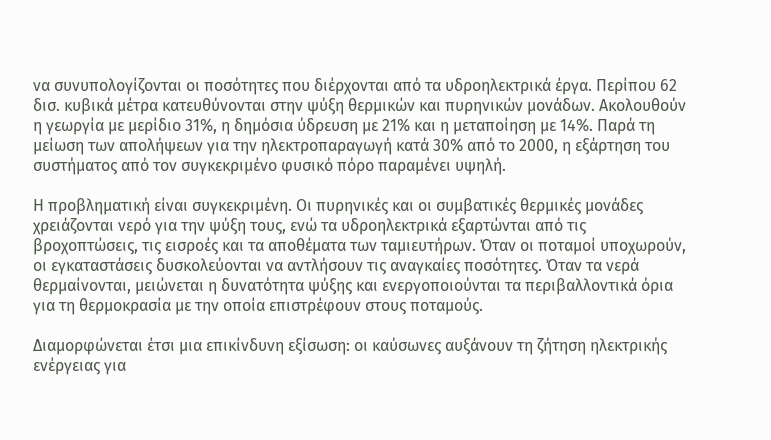να συνυπολογίζονται οι ποσότητες που διέρχονται από τα υδροηλεκτρικά έργα. Περίπου 62 δισ. κυβικά μέτρα κατευθύνονται στην ψύξη θερμικών και πυρηνικών μονάδων. Ακολουθούν η γεωργία με μερίδιο 31%, η δημόσια ύδρευση με 21% και η μεταποίηση με 14%. Παρά τη μείωση των απολήψεων για την ηλεκτροπαραγωγή κατά 30% από το 2000, η εξάρτηση του συστήματος από τον συγκεκριμένο φυσικό πόρο παραμένει υψηλή.

Η προβληματική είναι συγκεκριμένη. Οι πυρηνικές και οι συμβατικές θερμικές μονάδες χρειάζονται νερό για την ψύξη τους, ενώ τα υδροηλεκτρικά εξαρτώνται από τις βροχοπτώσεις, τις εισροές και τα αποθέματα των ταμιευτήρων. Όταν οι ποταμοί υποχωρούν, οι εγκαταστάσεις δυσκολεύονται να αντλήσουν τις αναγκαίες ποσότητες. Όταν τα νερά θερμαίνονται, μειώνεται η δυνατότητα ψύξης και ενεργοποιούνται τα περιβαλλοντικά όρια για τη θερμοκρασία με την οποία επιστρέφουν στους ποταμούς.

Διαμορφώνεται έτσι μια επικίνδυνη εξίσωση: οι καύσωνες αυξάνουν τη ζήτηση ηλεκτρικής ενέργειας για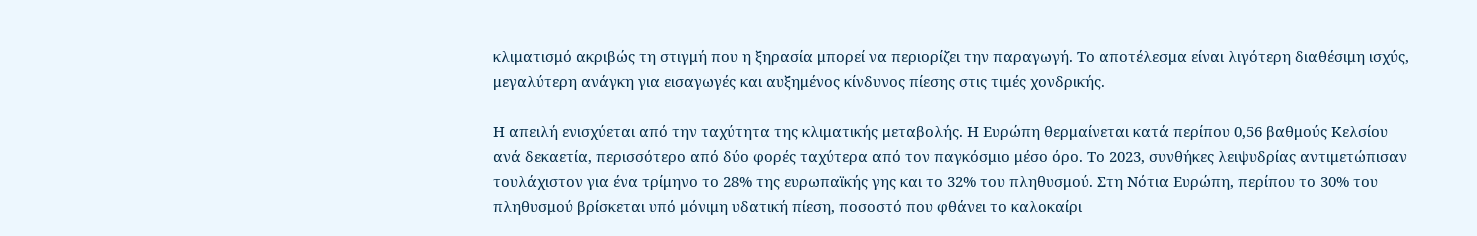κλιματισμό ακριβώς τη στιγμή που η ξηρασία μπορεί να περιορίζει την παραγωγή. Το αποτέλεσμα είναι λιγότερη διαθέσιμη ισχύς, μεγαλύτερη ανάγκη για εισαγωγές και αυξημένος κίνδυνος πίεσης στις τιμές χονδρικής.

Η απειλή ενισχύεται από την ταχύτητα της κλιματικής μεταβολής. Η Ευρώπη θερμαίνεται κατά περίπου 0,56 βαθμούς Κελσίου ανά δεκαετία, περισσότερο από δύο φορές ταχύτερα από τον παγκόσμιο μέσο όρο. Το 2023, συνθήκες λειψυδρίας αντιμετώπισαν τουλάχιστον για ένα τρίμηνο το 28% της ευρωπαϊκής γης και το 32% του πληθυσμού. Στη Νότια Ευρώπη, περίπου το 30% του πληθυσμού βρίσκεται υπό μόνιμη υδατική πίεση, ποσοστό που φθάνει το καλοκαίρι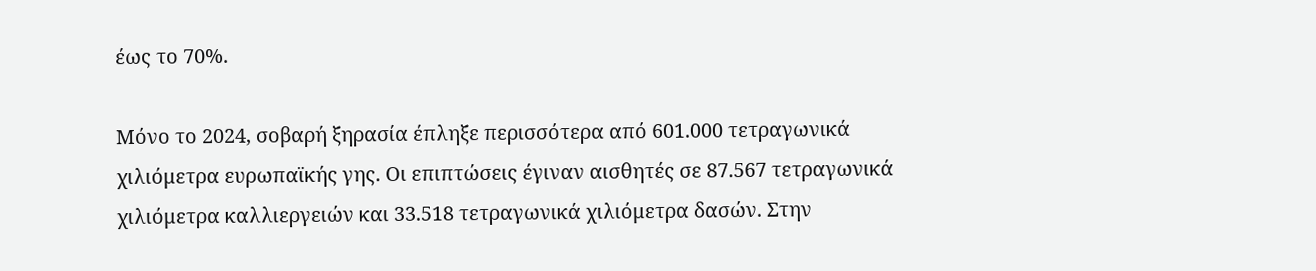έως το 70%.

Μόνο το 2024, σοβαρή ξηρασία έπληξε περισσότερα από 601.000 τετραγωνικά χιλιόμετρα ευρωπαϊκής γης. Οι επιπτώσεις έγιναν αισθητές σε 87.567 τετραγωνικά χιλιόμετρα καλλιεργειών και 33.518 τετραγωνικά χιλιόμετρα δασών. Στην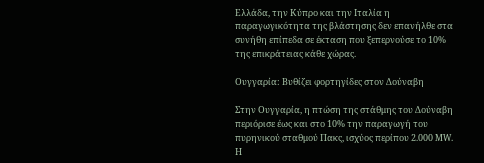Ελλάδα, την Κύπρο και την Ιταλία η παραγωγικότητα της βλάστησης δεν επανήλθε στα συνήθη επίπεδα σε έκταση που ξεπερνούσε το 10% της επικράτειας κάθε χώρας.

Ουγγαρία: Βυθίζει φορτηγίδες στον Δούναβη

Στην Ουγγαρία, η πτώση της στάθμης του Δούναβη περιόρισε έως και στο 10% την παραγωγή του πυρηνικού σταθμού Πακς, ισχύος περίπου 2.000 MW. Η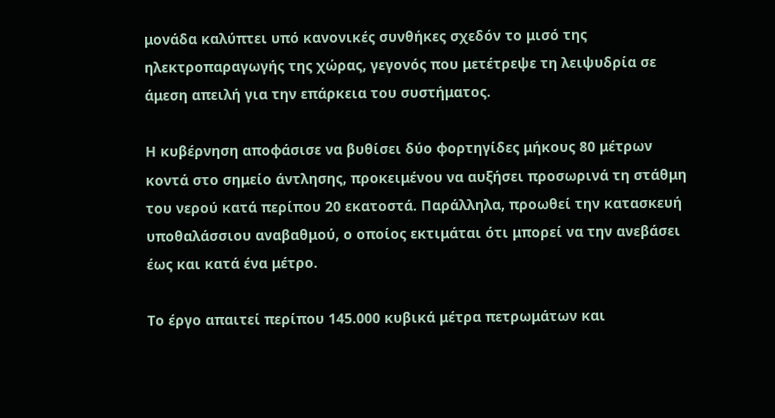μονάδα καλύπτει υπό κανονικές συνθήκες σχεδόν το μισό της ηλεκτροπαραγωγής της χώρας, γεγονός που μετέτρεψε τη λειψυδρία σε άμεση απειλή για την επάρκεια του συστήματος.

Η κυβέρνηση αποφάσισε να βυθίσει δύο φορτηγίδες μήκους 80 μέτρων κοντά στο σημείο άντλησης, προκειμένου να αυξήσει προσωρινά τη στάθμη του νερού κατά περίπου 20 εκατοστά. Παράλληλα, προωθεί την κατασκευή υποθαλάσσιου αναβαθμού, ο οποίος εκτιμάται ότι μπορεί να την ανεβάσει έως και κατά ένα μέτρο.

Το έργο απαιτεί περίπου 145.000 κυβικά μέτρα πετρωμάτων και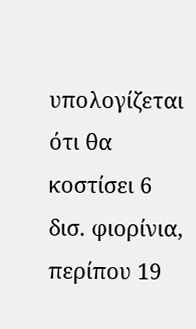υπολογίζεται ότι θα κοστίσει 6 δισ. φιορίνια, περίπου 19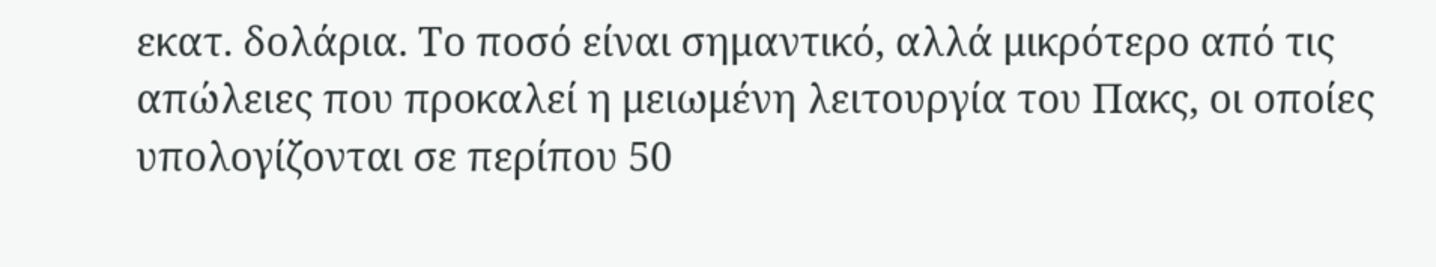εκατ. δολάρια. Το ποσό είναι σημαντικό, αλλά μικρότερο από τις απώλειες που προκαλεί η μειωμένη λειτουργία του Πακς, οι οποίες υπολογίζονται σε περίπου 50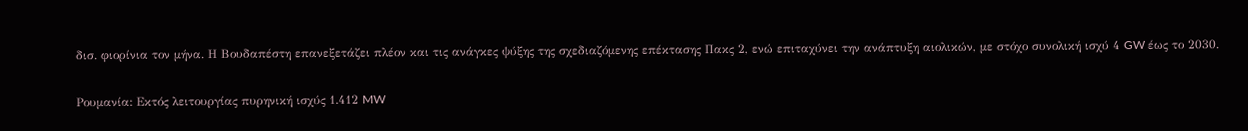δισ. φιορίνια τον μήνα. Η Βουδαπέστη επανεξετάζει πλέον και τις ανάγκες ψύξης της σχεδιαζόμενης επέκτασης Πακς 2, ενώ επιταχύνει την ανάπτυξη αιολικών, με στόχο συνολική ισχύ 4 GW έως το 2030.

Ρουμανία: Εκτός λειτουργίας πυρηνική ισχύς 1.412 MW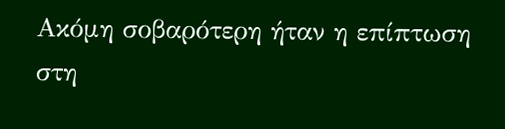Ακόμη σοβαρότερη ήταν η επίπτωση στη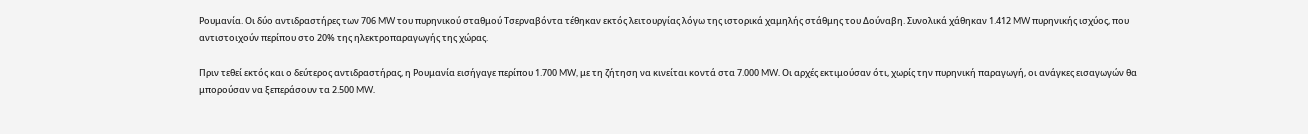Ρουμανία. Οι δύο αντιδραστήρες των 706 MW του πυρηνικού σταθμού Τσερναβόντα τέθηκαν εκτός λειτουργίας λόγω της ιστορικά χαμηλής στάθμης του Δούναβη. Συνολικά χάθηκαν 1.412 MW πυρηνικής ισχύος, που αντιστοιχούν περίπου στο 20% της ηλεκτροπαραγωγής της χώρας.

Πριν τεθεί εκτός και ο δεύτερος αντιδραστήρας, η Ρουμανία εισήγαγε περίπου 1.700 MW, με τη ζήτηση να κινείται κοντά στα 7.000 MW. Οι αρχές εκτιμούσαν ότι, χωρίς την πυρηνική παραγωγή, οι ανάγκες εισαγωγών θα μπορούσαν να ξεπεράσουν τα 2.500 MW.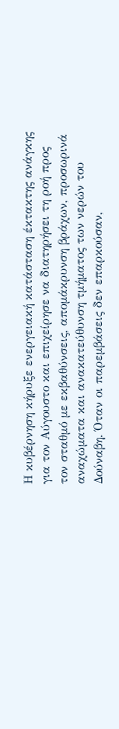Η κυβέρνηση κήρυξε ενεργειακή κατάσταση έκτακτης ανάγκης για τον Αύγουστο και επιχείρησε να διατηρήσει τη ροή προς τον σταθμό με εκβαθύνσεις, απομάκρυνση βράχων, προσωρινά αναχώματα και ανακατεύθυνση τμήματος των νερών του Δούναβη. Όταν οι παρεμβάσεις δεν επαρκούσαν,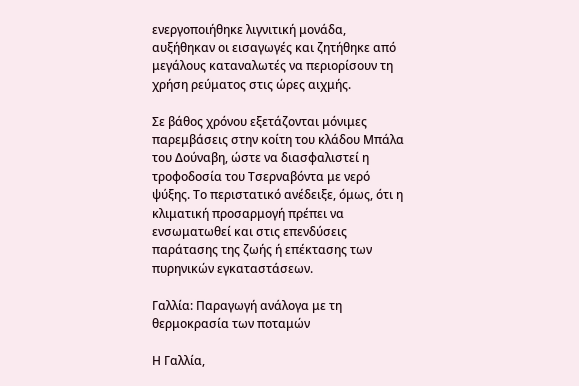ενεργοποιήθηκε λιγνιτική μονάδα, αυξήθηκαν οι εισαγωγές και ζητήθηκε από μεγάλους καταναλωτές να περιορίσουν τη χρήση ρεύματος στις ώρες αιχμής.

Σε βάθος χρόνου εξετάζονται μόνιμες παρεμβάσεις στην κοίτη του κλάδου Μπάλα του Δούναβη, ώστε να διασφαλιστεί η τροφοδοσία του Τσερναβόντα με νερό ψύξης. Το περιστατικό ανέδειξε, όμως, ότι η κλιματική προσαρμογή πρέπει να ενσωματωθεί και στις επενδύσεις παράτασης της ζωής ή επέκτασης των πυρηνικών εγκαταστάσεων.

Γαλλία: Παραγωγή ανάλογα με τη θερμοκρασία των ποταμών

Η Γαλλία,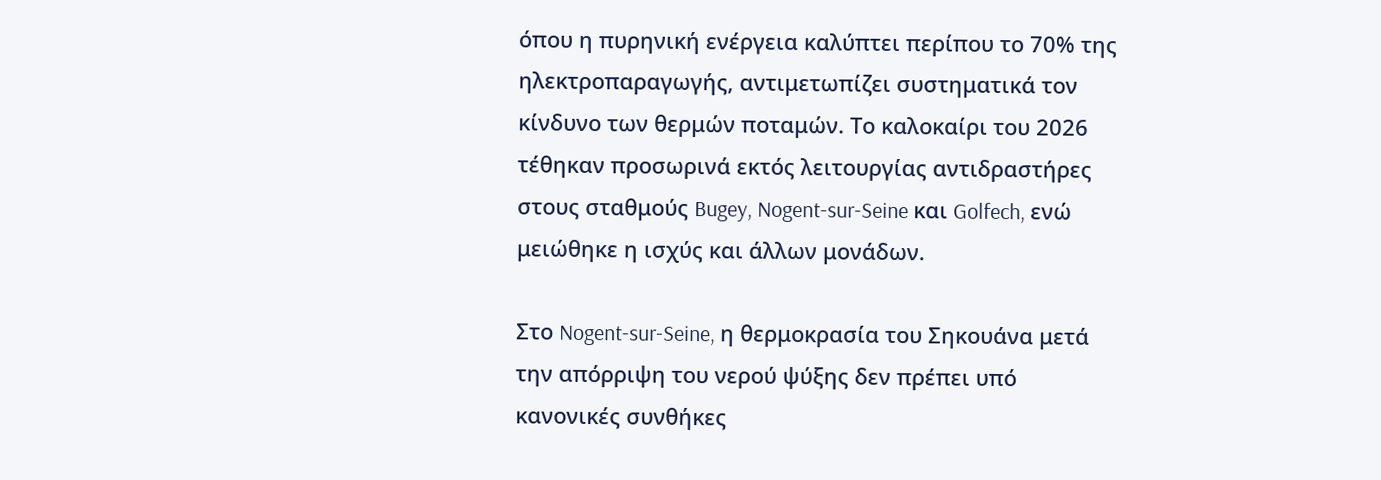όπου η πυρηνική ενέργεια καλύπτει περίπου το 70% της ηλεκτροπαραγωγής, αντιμετωπίζει συστηματικά τον κίνδυνο των θερμών ποταμών. Το καλοκαίρι του 2026 τέθηκαν προσωρινά εκτός λειτουργίας αντιδραστήρες στους σταθμούς Bugey, Nogent-sur-Seine και Golfech, ενώ μειώθηκε η ισχύς και άλλων μονάδων.

Στο Nogent-sur-Seine, η θερμοκρασία του Σηκουάνα μετά την απόρριψη του νερού ψύξης δεν πρέπει υπό κανονικές συνθήκες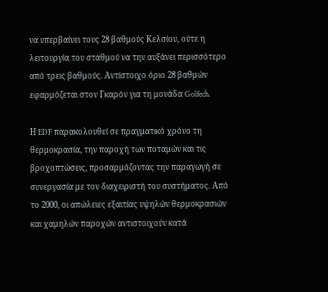να υπερβαίνει τους 28 βαθμούς Κελσίου, ούτε η λειτουργία του σταθμού να την αυξάνει περισσότερο από τρεις βαθμούς. Αντίστοιχο όριο 28 βαθμών εφαρμόζεται στον Γκαρόν για τη μονάδα Golfech.

Η EDF παρακολουθεί σε πραγματικό χρόνο τη θερμοκρασία, την παροχή των ποταμών και τις βροχοπτώσεις, προσαρμόζοντας την παραγωγή σε συνεργασία με τον διαχειριστή του συστήματος. Από το 2000, οι απώλειες εξαιτίας υψηλών θερμοκρασιών και χαμηλών παροχών αντιστοιχούν κατά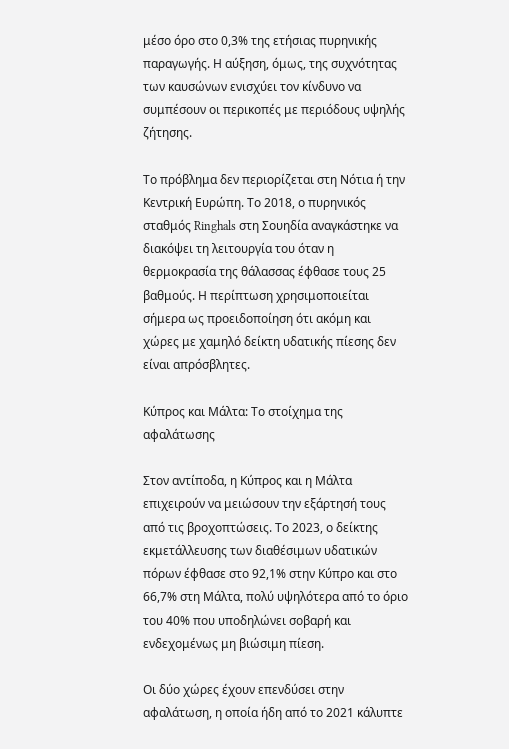μέσο όρο στο 0,3% της ετήσιας πυρηνικής παραγωγής. Η αύξηση, όμως, της συχνότητας των καυσώνων ενισχύει τον κίνδυνο να συμπέσουν οι περικοπές με περιόδους υψηλής ζήτησης.

Το πρόβλημα δεν περιορίζεται στη Νότια ή την Κεντρική Ευρώπη. Το 2018, ο πυρηνικός σταθμός Ringhals στη Σουηδία αναγκάστηκε να διακόψει τη λειτουργία του όταν η θερμοκρασία της θάλασσας έφθασε τους 25 βαθμούς. Η περίπτωση χρησιμοποιείται σήμερα ως προειδοποίηση ότι ακόμη και χώρες με χαμηλό δείκτη υδατικής πίεσης δεν είναι απρόσβλητες.

Κύπρος και Μάλτα: Το στοίχημα της αφαλάτωσης

Στον αντίποδα, η Κύπρος και η Μάλτα επιχειρούν να μειώσουν την εξάρτησή τους από τις βροχοπτώσεις. Το 2023, ο δείκτης εκμετάλλευσης των διαθέσιμων υδατικών πόρων έφθασε στο 92,1% στην Κύπρο και στο 66,7% στη Μάλτα, πολύ υψηλότερα από το όριο του 40% που υποδηλώνει σοβαρή και ενδεχομένως μη βιώσιμη πίεση.

Οι δύο χώρες έχουν επενδύσει στην αφαλάτωση, η οποία ήδη από το 2021 κάλυπτε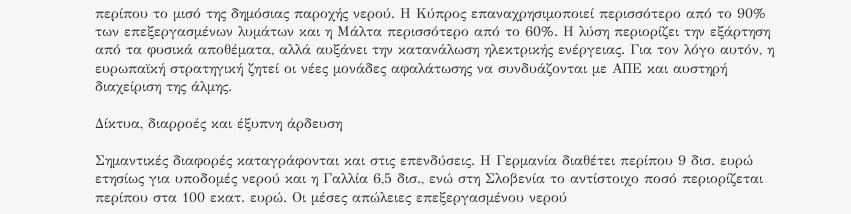περίπου το μισό της δημόσιας παροχής νερού. Η Κύπρος επαναχρησιμοποιεί περισσότερο από το 90% των επεξεργασμένων λυμάτων και η Μάλτα περισσότερο από το 60%. Η λύση περιορίζει την εξάρτηση από τα φυσικά αποθέματα, αλλά αυξάνει την κατανάλωση ηλεκτρικής ενέργειας. Για τον λόγο αυτόν, η ευρωπαϊκή στρατηγική ζητεί οι νέες μονάδες αφαλάτωσης να συνδυάζονται με ΑΠΕ και αυστηρή διαχείριση της άλμης.

Δίκτυα, διαρροές και έξυπνη άρδευση

Σημαντικές διαφορές καταγράφονται και στις επενδύσεις. Η Γερμανία διαθέτει περίπου 9 δισ. ευρώ ετησίως για υποδομές νερού και η Γαλλία 6,5 δισ., ενώ στη Σλοβενία το αντίστοιχο ποσό περιορίζεται περίπου στα 100 εκατ. ευρώ. Οι μέσες απώλειες επεξεργασμένου νερού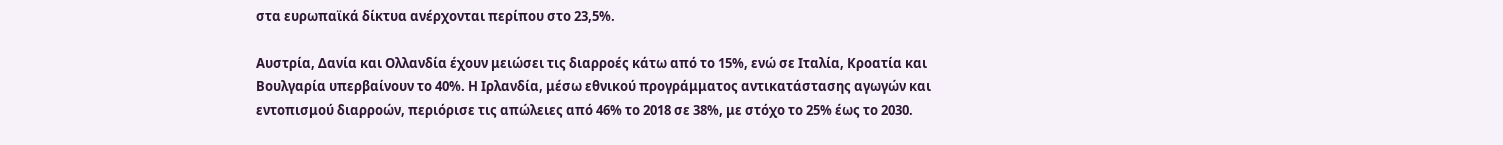στα ευρωπαϊκά δίκτυα ανέρχονται περίπου στο 23,5%.

Αυστρία, Δανία και Ολλανδία έχουν μειώσει τις διαρροές κάτω από το 15%, ενώ σε Ιταλία, Κροατία και Βουλγαρία υπερβαίνουν το 40%. Η Ιρλανδία, μέσω εθνικού προγράμματος αντικατάστασης αγωγών και εντοπισμού διαρροών, περιόρισε τις απώλειες από 46% το 2018 σε 38%, με στόχο το 25% έως το 2030.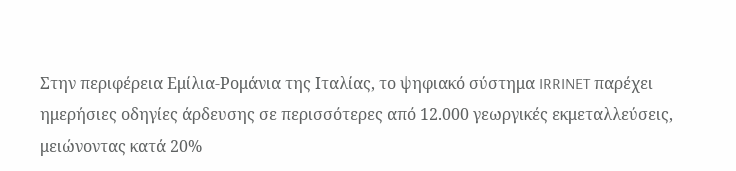Στην περιφέρεια Εμίλια-Ρομάνια της Ιταλίας, το ψηφιακό σύστημα IRRINET παρέχει ημερήσιες οδηγίες άρδευσης σε περισσότερες από 12.000 γεωργικές εκμεταλλεύσεις, μειώνοντας κατά 20%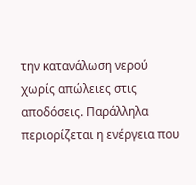την κατανάλωση νερού χωρίς απώλειες στις αποδόσεις. Παράλληλα περιορίζεται η ενέργεια που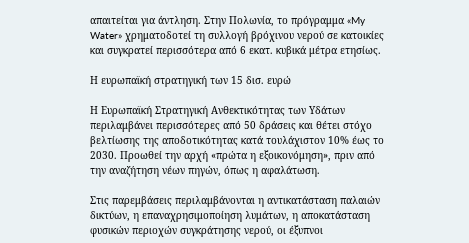απαιτείται για άντληση. Στην Πολωνία, το πρόγραμμα «My Water» χρηματοδοτεί τη συλλογή βρόχινου νερού σε κατοικίες και συγκρατεί περισσότερα από 6 εκατ. κυβικά μέτρα ετησίως.

Η ευρωπαϊκή στρατηγική των 15 δισ. ευρώ

Η Ευρωπαϊκή Στρατηγική Ανθεκτικότητας των Υδάτων περιλαμβάνει περισσότερες από 50 δράσεις και θέτει στόχο βελτίωσης της αποδοτικότητας κατά τουλάχιστον 10% έως το 2030. Προωθεί την αρχή «πρώτα η εξοικονόμηση», πριν από την αναζήτηση νέων πηγών, όπως η αφαλάτωση.

Στις παρεμβάσεις περιλαμβάνονται η αντικατάσταση παλαιών δικτύων, η επαναχρησιμοποίηση λυμάτων, η αποκατάσταση φυσικών περιοχών συγκράτησης νερού, οι έξυπνοι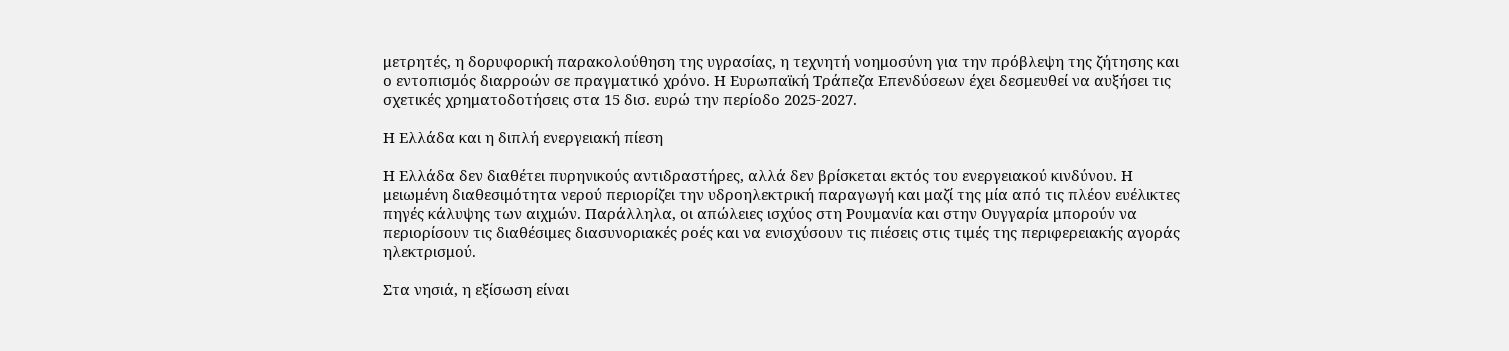μετρητές, η δορυφορική παρακολούθηση της υγρασίας, η τεχνητή νοημοσύνη για την πρόβλεψη της ζήτησης και ο εντοπισμός διαρροών σε πραγματικό χρόνο. Η Ευρωπαϊκή Τράπεζα Επενδύσεων έχει δεσμευθεί να αυξήσει τις σχετικές χρηματοδοτήσεις στα 15 δισ. ευρώ την περίοδο 2025-2027.

Η Ελλάδα και η διπλή ενεργειακή πίεση

Η Ελλάδα δεν διαθέτει πυρηνικούς αντιδραστήρες, αλλά δεν βρίσκεται εκτός του ενεργειακού κινδύνου. Η μειωμένη διαθεσιμότητα νερού περιορίζει την υδροηλεκτρική παραγωγή και μαζί της μία από τις πλέον ευέλικτες πηγές κάλυψης των αιχμών. Παράλληλα, οι απώλειες ισχύος στη Ρουμανία και στην Ουγγαρία μπορούν να περιορίσουν τις διαθέσιμες διασυνοριακές ροές και να ενισχύσουν τις πιέσεις στις τιμές της περιφερειακής αγοράς ηλεκτρισμού.

Στα νησιά, η εξίσωση είναι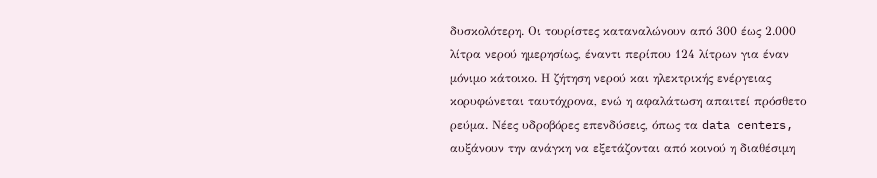δυσκολότερη. Οι τουρίστες καταναλώνουν από 300 έως 2.000 λίτρα νερού ημερησίως, έναντι περίπου 124 λίτρων για έναν μόνιμο κάτοικο. Η ζήτηση νερού και ηλεκτρικής ενέργειας κορυφώνεται ταυτόχρονα, ενώ η αφαλάτωση απαιτεί πρόσθετο ρεύμα. Νέες υδροβόρες επενδύσεις, όπως τα data centers, αυξάνουν την ανάγκη να εξετάζονται από κοινού η διαθέσιμη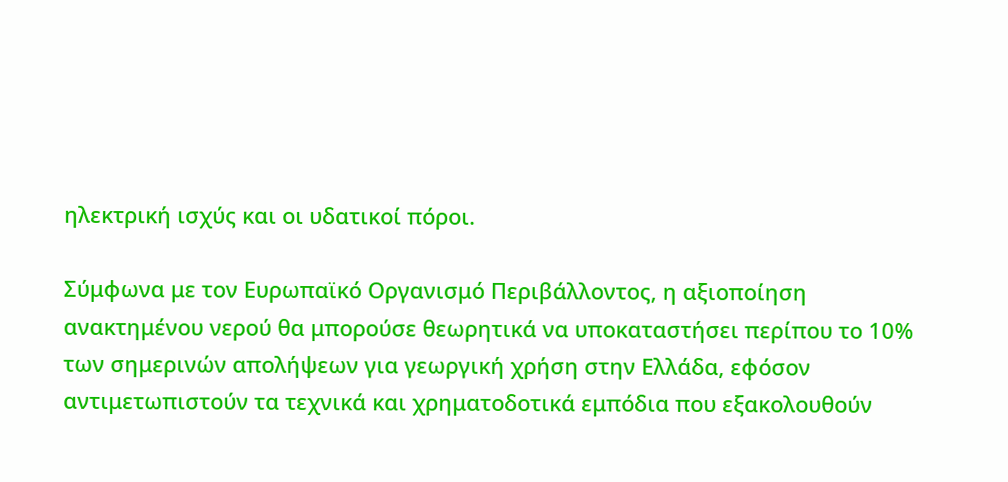ηλεκτρική ισχύς και οι υδατικοί πόροι.

Σύμφωνα με τον Ευρωπαϊκό Οργανισμό Περιβάλλοντος, η αξιοποίηση ανακτημένου νερού θα μπορούσε θεωρητικά να υποκαταστήσει περίπου το 10% των σημερινών απολήψεων για γεωργική χρήση στην Ελλάδα, εφόσον αντιμετωπιστούν τα τεχνικά και χρηματοδοτικά εμπόδια που εξακολουθούν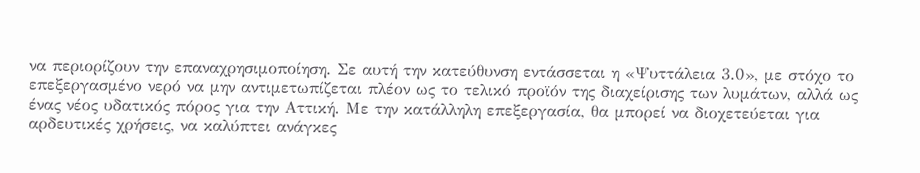να περιορίζουν την επαναχρησιμοποίηση. Σε αυτή την κατεύθυνση εντάσσεται η «Ψυττάλεια 3.0», με στόχο το επεξεργασμένο νερό να μην αντιμετωπίζεται πλέον ως το τελικό προϊόν της διαχείρισης των λυμάτων, αλλά ως ένας νέος υδατικός πόρος για την Αττική. Με την κατάλληλη επεξεργασία, θα μπορεί να διοχετεύεται για αρδευτικές χρήσεις, να καλύπτει ανάγκες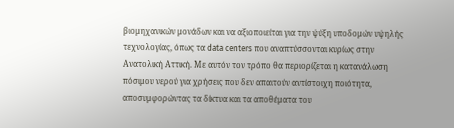βιομηχανικών μονάδων και να αξιοποιείται για την ψύξη υποδομών υψηλής τεχνολογίας, όπως τα data centers που αναπτύσσονται κυρίως στην Ανατολική Αττική. Με αυτόν τον τρόπο θα περιορίζεται η κατανάλωση πόσιμου νερού για χρήσεις που δεν απαιτούν αντίστοιχη ποιότητα, αποσυμφορώντας τα δίκτυα και τα αποθέματα του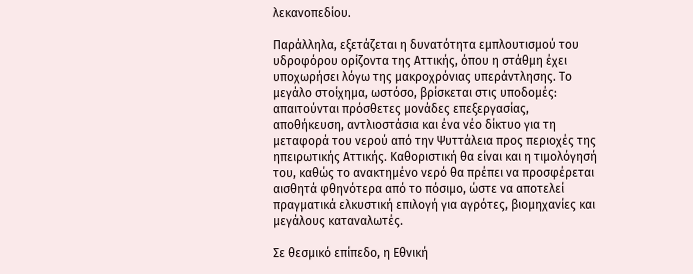λεκανοπεδίου.

Παράλληλα, εξετάζεται η δυνατότητα εμπλουτισμού του υδροφόρου ορίζοντα της Αττικής, όπου η στάθμη έχει υποχωρήσει λόγω της μακροχρόνιας υπεράντλησης. Το μεγάλο στοίχημα, ωστόσο, βρίσκεται στις υποδομές: απαιτούνται πρόσθετες μονάδες επεξεργασίας, αποθήκευση, αντλιοστάσια και ένα νέο δίκτυο για τη μεταφορά του νερού από την Ψυττάλεια προς περιοχές της ηπειρωτικής Αττικής. Καθοριστική θα είναι και η τιμολόγησή του, καθώς το ανακτημένο νερό θα πρέπει να προσφέρεται αισθητά φθηνότερα από το πόσιμο, ώστε να αποτελεί πραγματικά ελκυστική επιλογή για αγρότες, βιομηχανίες και μεγάλους καταναλωτές.

Σε θεσμικό επίπεδο, η Εθνική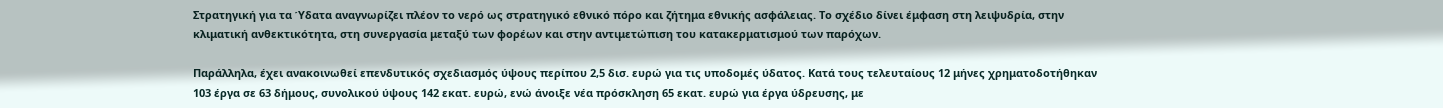Στρατηγική για τα Ύδατα αναγνωρίζει πλέον το νερό ως στρατηγικό εθνικό πόρο και ζήτημα εθνικής ασφάλειας. Το σχέδιο δίνει έμφαση στη λειψυδρία, στην κλιματική ανθεκτικότητα, στη συνεργασία μεταξύ των φορέων και στην αντιμετώπιση του κατακερματισμού των παρόχων.

Παράλληλα, έχει ανακοινωθεί επενδυτικός σχεδιασμός ύψους περίπου 2,5 δισ. ευρώ για τις υποδομές ύδατος. Κατά τους τελευταίους 12 μήνες χρηματοδοτήθηκαν 103 έργα σε 63 δήμους, συνολικού ύψους 142 εκατ. ευρώ, ενώ άνοιξε νέα πρόσκληση 65 εκατ. ευρώ για έργα ύδρευσης, με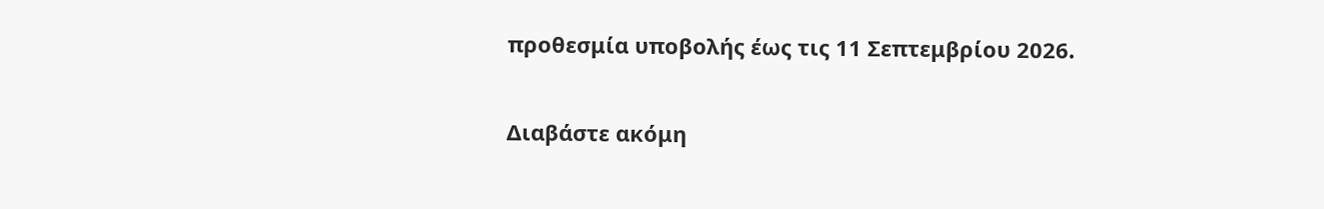προθεσμία υποβολής έως τις 11 Σεπτεμβρίου 2026.

Διαβάστε ακόμη